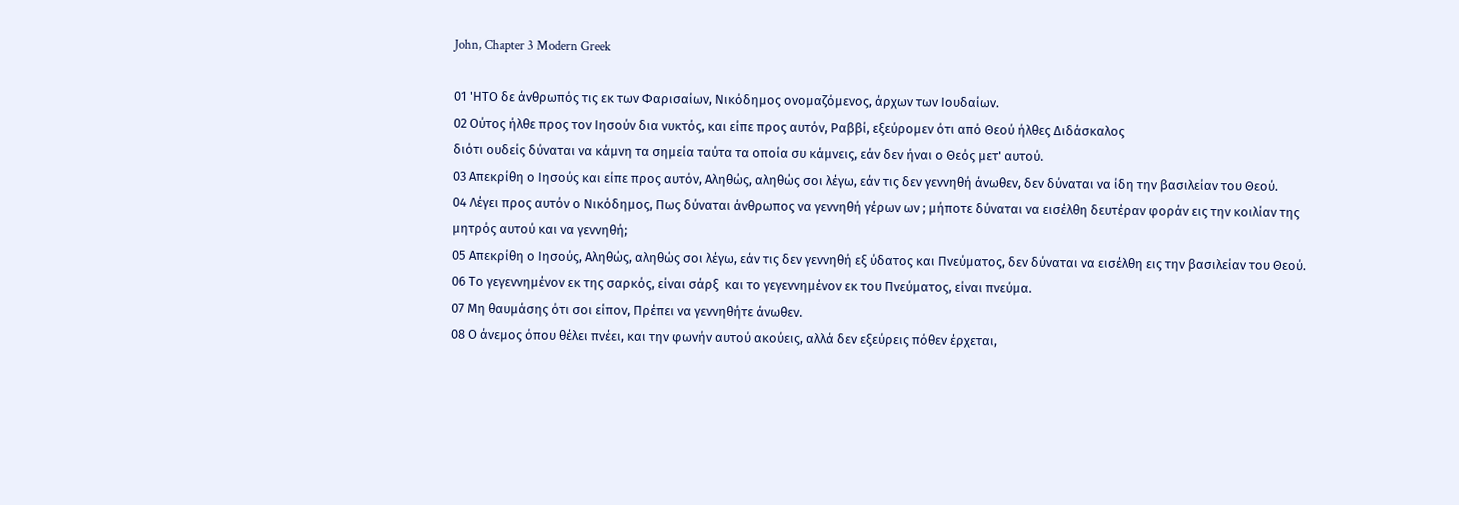John, Chapter 3 Modern Greek

01 'ΗΤΟ δε άνθρωπός τις εκ των Φαρισαίων, Νικόδημος ονομαζόμενος, άρχων των Ιουδαίων.
02 Ούτος ήλθε προς τον Ιησούν δια νυκτός, και είπε προς αυτόν, Ραββί, εξεύρομεν ότι από Θεού ήλθες Διδάσκαλος
διότι ουδείς δύναται να κάμνη τα σημεία ταύτα τα οποία συ κάμνεις, εάν δεν ήναι ο Θεός μετ' αυτού.
03 Απεκρίθη ο Ιησούς και είπε προς αυτόν, Αληθώς, αληθώς σοι λέγω, εάν τις δεν γεννηθή άνωθεν, δεν δύναται να ίδη την βασιλείαν του Θεού.
04 Λέγει προς αυτόν ο Νικόδημος, Πως δύναται άνθρωπος να γεννηθή γέρων ων ; μήποτε δύναται να εισέλθη δευτέραν φοράν εις την κοιλίαν της μητρός αυτού και να γεννηθή;
05 Απεκρίθη ο Ιησούς, Αληθώς, αληθώς σοι λέγω, εάν τις δεν γεννηθή εξ ύδατος και Πνεύματος, δεν δύναται να εισέλθη εις την βασιλείαν του Θεού.
06 Το γεγεννημένον εκ της σαρκός, είναι σάρξ  και το γεγεννημένον εκ του Πνεύματος, είναι πνεύμα.
07 Μη θαυμάσης ότι σοι είπον, Πρέπει να γεννηθήτε άνωθεν.
08 Ο άνεμος όπου θέλει πνέει, και την φωνήν αυτού ακούεις, αλλά δεν εξεύρεις πόθεν έρχεται,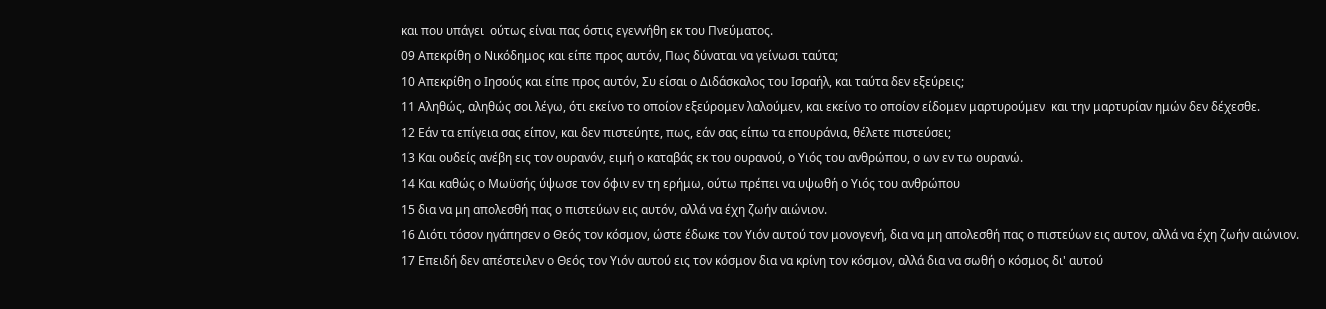και που υπάγει  ούτως είναι πας όστις εγεννήθη εκ του Πνεύματος.
09 Απεκρίθη ο Νικόδημος και είπε προς αυτόν, Πως δύναται να γείνωσι ταύτα;
10 Απεκρίθη ο Ιησούς και είπε προς αυτόν, Συ είσαι ο Διδάσκαλος του Ισραήλ, και ταύτα δεν εξεύρεις;
11 Αληθώς, αληθώς σοι λέγω, ότι εκείνο το οποίον εξεύρομεν λαλούμεν, και εκείνο το οποίον είδομεν μαρτυρούμεν  και την μαρτυρίαν ημών δεν δέχεσθε.
12 Εάν τα επίγεια σας είπον, και δεν πιστεύητε, πως, εάν σας είπω τα επουράνια, θέλετε πιστεύσει;
13 Και ουδείς ανέβη εις τον ουρανόν, ειμή ο καταβάς εκ του ουρανού, ο Υιός του ανθρώπου, ο ων εν τω ουρανώ.
14 Και καθώς ο Μωϋσής ύψωσε τον όφιν εν τη ερήμω, ούτω πρέπει να υψωθή ο Υιός του ανθρώπου
15 δια να μη απολεσθή πας ο πιστεύων εις αυτόν, αλλά να έχη ζωήν αιώνιον.
16 Διότι τόσον ηγάπησεν ο Θεός τον κόσμον, ώστε έδωκε τον Υιόν αυτού τον μονογενή, δια να μη απολεσθή πας ο πιστεύων εις αυτον, αλλά να έχη ζωήν αιώνιον.
17 Επειδή δεν απέστειλεν ο Θεός τον Υιόν αυτού εις τον κόσμον δια να κρίνη τον κόσμον, αλλά δια να σωθή ο κόσμος δι' αυτού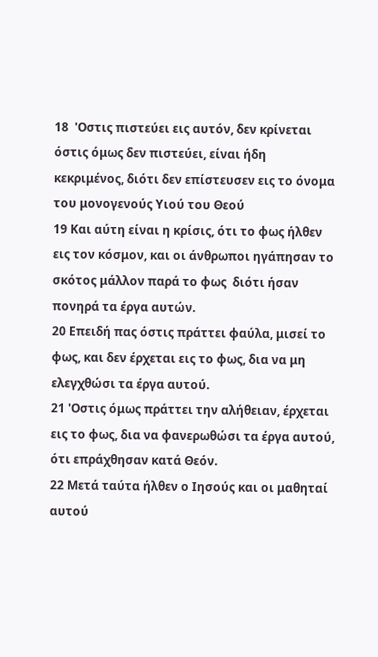18  'Οστις πιστεύει εις αυτόν, δεν κρίνεται  όστις όμως δεν πιστεύει, είναι ήδη κεκριμένος, διότι δεν επίστευσεν εις το όνομα του μονογενούς Υιού του Θεού
19 Και αύτη είναι η κρίσις, ότι το φως ήλθεν εις τον κόσμον, και οι άνθρωποι ηγάπησαν το σκότος μάλλον παρά το φως  διότι ήσαν πονηρά τα έργα αυτών.
20 Επειδή πας όστις πράττει φαύλα, μισεί το φως, και δεν έρχεται εις το φως, δια να μη ελεγχθώσι τα έργα αυτού.
21 'Οστις όμως πράττει την αλήθειαν, έρχεται εις το φως, δια να φανερωθώσι τα έργα αυτού, ότι επράχθησαν κατά Θεόν.
22 Μετά ταύτα ήλθεν ο Ιησούς και οι μαθηταί αυτού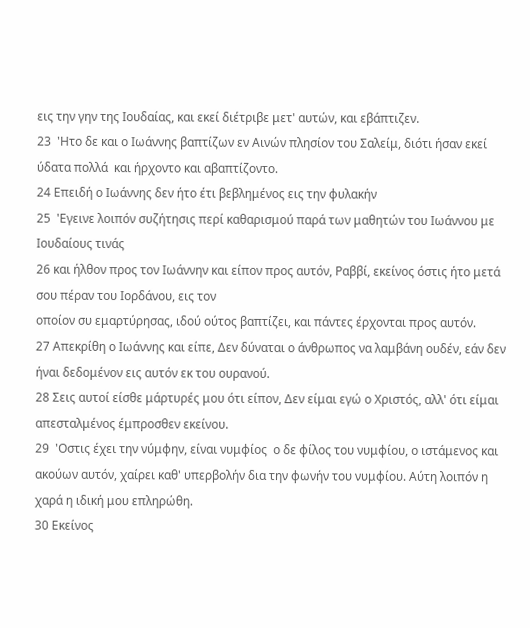εις την γην της Ιουδαίας, και εκεί διέτριβε μετ' αυτών, και εβάπτιζεν.
23  'Ητο δε και ο Ιωάννης βαπτίζων εν Αινών πλησίον του Σαλείμ, διότι ήσαν εκεί ύδατα πολλά  και ήρχοντο και αβαπτίζοντο.
24 Επειδή ο Ιωάννης δεν ήτο έτι βεβλημένος εις την φυλακήν
25  'Εγεινε λοιπόν συζήτησις περί καθαρισμού παρά των μαθητών του Ιωάννου με Ιουδαίους τινάς
26 και ήλθον προς τον Ιωάννην και είπον προς αυτόν, Ραββί, εκείνος όστις ήτο μετά σου πέραν του Ιορδάνου, εις τον
οποίον συ εμαρτύρησας, ιδού ούτος βαπτίζει, και πάντες έρχονται προς αυτόν.
27 Απεκρίθη ο Ιωάννης και είπε, Δεν δύναται ο άνθρωπος να λαμβάνη ουδέν, εάν δεν ήναι δεδομένον εις αυτόν εκ του ουρανού.
28 Σεις αυτοί είσθε μάρτυρές μου ότι είπον, Δεν είμαι εγώ ο Χριστός, αλλ' ότι είμαι απεσταλμένος έμπροσθεν εκείνου.
29  'Οστις έχει την νύμφην, είναι νυμφίος  ο δε φίλος του νυμφίου, ο ιστάμενος και ακούων αυτόν, χαίρει καθ' υπερβολήν δια την φωνήν του νυμφίου. Αύτη λοιπόν η χαρά η ιδική μου επληρώθη.
30 Εκείνος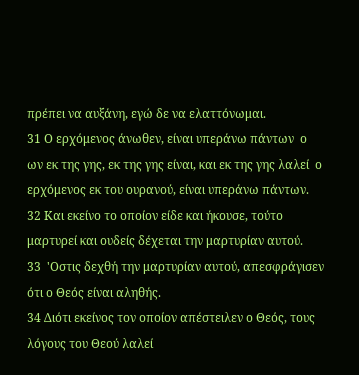πρέπει να αυξάνη, εγώ δε να ελαττόνωμαι.
31 Ο ερχόμενος άνωθεν, είναι υπεράνω πάντων  ο ων εκ της γης, εκ της γης είναι, και εκ της γης λαλεί  ο ερχόμενος εκ του ουρανού, είναι υπεράνω πάντων.
32 Και εκείνο το οποίον είδε και ήκουσε, τούτο μαρτυρεί και ουδείς δέχεται την μαρτυρίαν αυτού.
33  'Οστις δεχθή την μαρτυρίαν αυτού, απεσφράγισεν ότι ο Θεός είναι αληθής.
34 Διότι εκείνος τον οποίον απέστειλεν ο Θεός, τους λόγους του Θεού λαλεί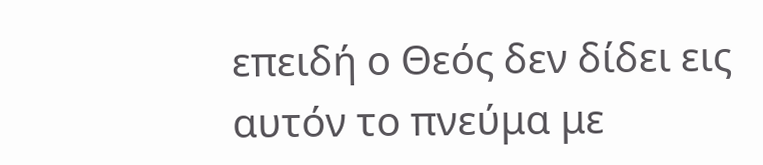επειδή ο Θεός δεν δίδει εις αυτόν το πνεύμα με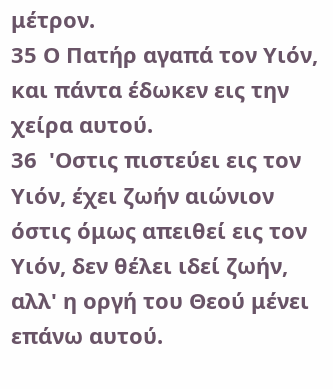μέτρον.
35 Ο Πατήρ αγαπά τον Υιόν, και πάντα έδωκεν εις την χείρα αυτού.
36  'Οστις πιστεύει εις τον Υιόν, έχει ζωήν αιώνιον  όστις όμως απειθεί εις τον Υιόν, δεν θέλει ιδεί ζωήν, αλλ' η οργή του Θεού μένει επάνω αυτού.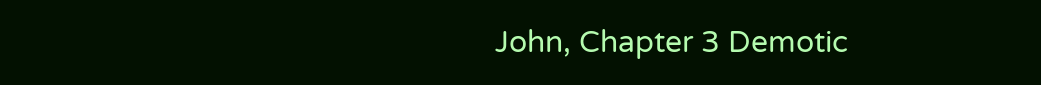John, Chapter 3 Demotic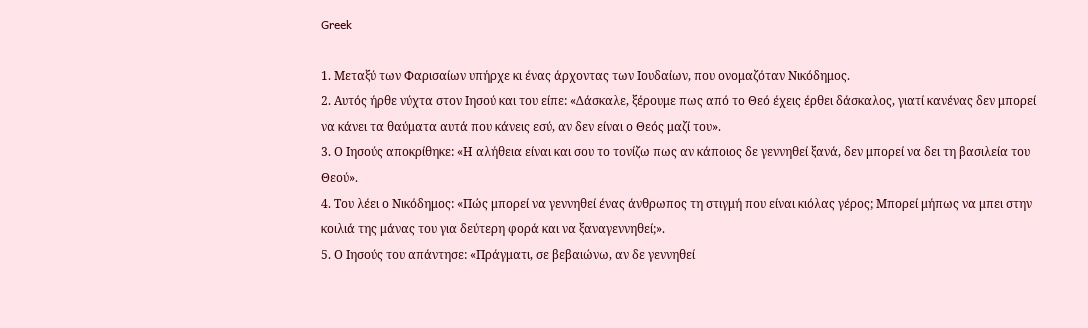Greek

1. Μεταξύ των Φαρισαίων υπήρχε κι ένας άρχοντας των Ιουδαίων, που ονομαζόταν Νικόδημος.
2. Αυτός ήρθε νύχτα στον Ιησού και του είπε: «Δάσκαλε, ξέρουμε πως από το Θεό έχεις έρθει δάσκαλος, γιατί κανένας δεν μπορεί να κάνει τα θαύματα αυτά που κάνεις εσύ, αν δεν είναι ο Θεός μαζί του».
3. Ο Ιησούς αποκρίθηκε: «Η αλήθεια είναι και σου το τονίζω πως αν κάποιος δε γεννηθεί ξανά, δεν μπορεί να δει τη βασιλεία του Θεού».
4. Του λέει ο Νικόδημος: «Πώς μπορεί να γεννηθεί ένας άνθρωπος τη στιγμή που είναι κιόλας γέρος; Μπορεί μήπως να μπει στην κοιλιά της μάνας του για δεύτερη φορά και να ξαναγεννηθεί;».
5. Ο Ιησούς του απάντησε: «Πράγματι, σε βεβαιώνω, αν δε γεννηθεί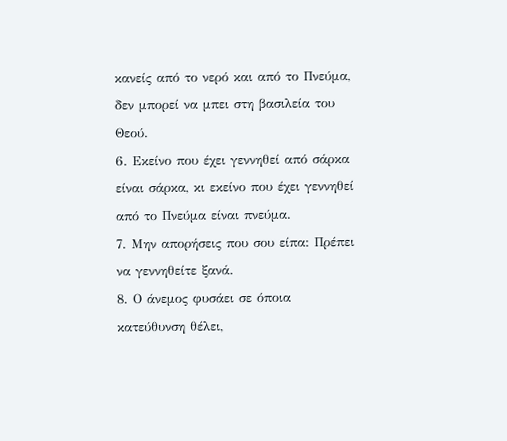κανείς από το νερό και από το Πνεύμα, δεν μπορεί να μπει στη βασιλεία του Θεού.
6. Εκείνο που έχει γεννηθεί από σάρκα είναι σάρκα, κι εκείνο που έχει γεννηθεί από το Πνεύμα είναι πνεύμα.
7. Μην απορήσεις που σου είπα: Πρέπει να γεννηθείτε ξανά.
8. Ο άνεμος φυσάει σε όποια κατεύθυνση θέλει,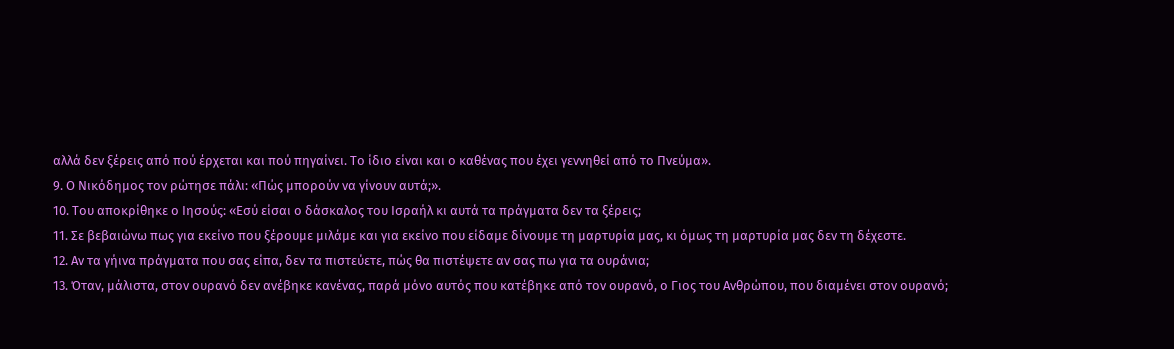αλλά δεν ξέρεις από πού έρχεται και πού πηγαίνει. Το ίδιο είναι και ο καθένας που έχει γεννηθεί από το Πνεύμα».
9. Ο Νικόδημος τον ρώτησε πάλι: «Πώς μπορούν να γίνουν αυτά;».
10. Του αποκρίθηκε ο Ιησούς: «Εσύ είσαι ο δάσκαλος του Ισραήλ κι αυτά τα πράγματα δεν τα ξέρεις;
11. Σε βεβαιώνω πως για εκείνο που ξέρουμε μιλάμε και για εκείνο που είδαμε δίνουμε τη μαρτυρία μας, κι όμως τη μαρτυρία μας δεν τη δέχεστε.
12. Αν τα γήινα πράγματα που σας είπα, δεν τα πιστεύετε, πώς θα πιστέψετε αν σας πω για τα ουράνια;
13. Όταν, μάλιστα, στον ουρανό δεν ανέβηκε κανένας, παρά μόνο αυτός που κατέβηκε από τον ουρανό, ο Γιος του Ανθρώπου, που διαμένει στον ουρανό;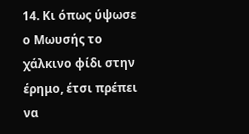14. Κι όπως ύψωσε ο Μωυσής το χάλκινο φίδι στην έρημο, έτσι πρέπει να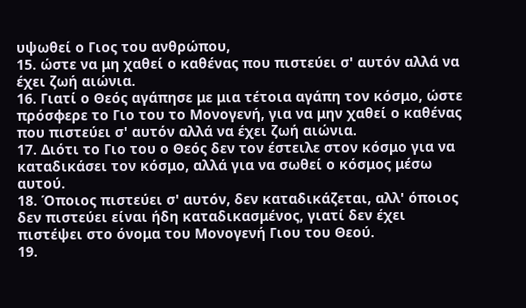υψωθεί ο Γιος του ανθρώπου,
15. ώστε να μη χαθεί ο καθένας που πιστεύει σ' αυτόν αλλά να έχει ζωή αιώνια.
16. Γιατί ο Θεός αγάπησε με μια τέτοια αγάπη τον κόσμο, ώστε πρόσφερε το Γιο του το Μονογενή, για να μην χαθεί ο καθένας που πιστεύει σ' αυτόν αλλά να έχει ζωή αιώνια.
17. Διότι το Γιο του ο Θεός δεν τον έστειλε στον κόσμο για να καταδικάσει τον κόσμο, αλλά για να σωθεί ο κόσμος μέσω αυτού.
18. Όποιος πιστεύει σ' αυτόν, δεν καταδικάζεται, αλλ' όποιος δεν πιστεύει είναι ήδη καταδικασμένος, γιατί δεν έχει πιστέψει στο όνομα του Μονογενή Γιου του Θεού.
19.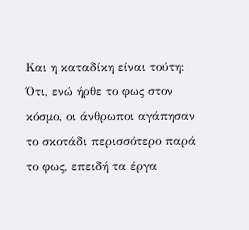Και η καταδίκη είναι τούτη: Ότι, ενώ ήρθε το φως στον κόσμο, οι άνθρωποι αγάπησαν το σκοτάδι περισσότερο παρά το φως, επειδή τα έργα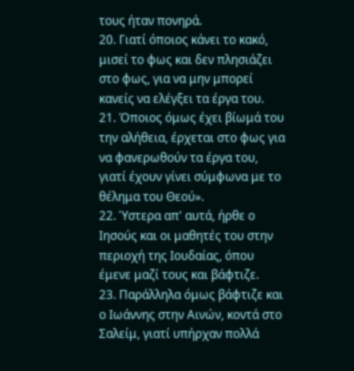τους ήταν πονηρά.
20. Γιατί όποιος κάνει το κακό, μισεί το φως και δεν πλησιάζει στο φως, για να μην μπορεί κανείς να ελέγξει τα έργα του.
21. Όποιος όμως έχει βίωμά του την αλήθεια, έρχεται στο φως για να φανερωθούν τα έργα του, γιατί έχουν γίνει σύμφωνα με το θέλημα του Θεού».
22. Ύστερα απ' αυτά, ήρθε ο Ιησούς και οι μαθητές του στην περιοχή της Ιουδαίας, όπου έμενε μαζί τους και βάφτιζε.
23. Παράλληλα όμως βάφτιζε και ο Ιωάννης στην Αινών, κοντά στο Σαλείμ, γιατί υπήρχαν πολλά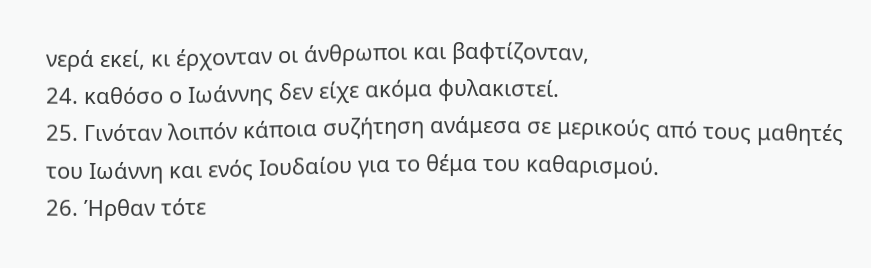νερά εκεί, κι έρχονταν οι άνθρωποι και βαφτίζονταν,
24. καθόσο ο Ιωάννης δεν είχε ακόμα φυλακιστεί.
25. Γινόταν λοιπόν κάποια συζήτηση ανάμεσα σε μερικούς από τους μαθητές του Ιωάννη και ενός Ιουδαίου για το θέμα του καθαρισμού.
26. Ήρθαν τότε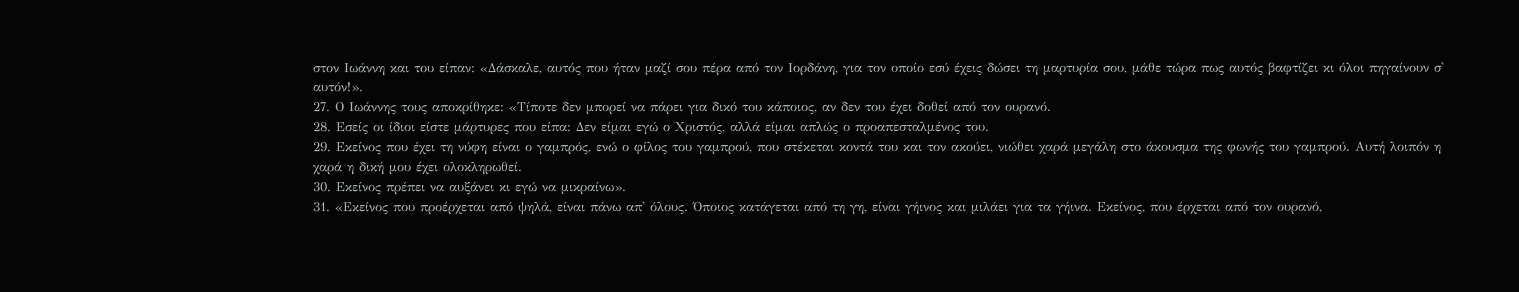στον Ιωάννη και του είπαν: «Δάσκαλε, αυτός που ήταν μαζί σου πέρα από τον Ιορδάνη, για τον οποίο εσύ έχεις δώσει τη μαρτυρία σου, μάθε τώρα πως αυτός βαφτίζει κι όλοι πηγαίνουν σ' αυτόν!».
27. Ο Ιωάννης τους αποκρίθηκε: «Τίποτε δεν μπορεί να πάρει για δικό του κάποιος, αν δεν του έχει δοθεί από τον ουρανό.
28. Εσείς οι ίδιοι είστε μάρτυρες που είπα: Δεν είμαι εγώ ο Χριστός, αλλά είμαι απλώς ο προαπεσταλμένος του.
29. Εκείνος που έχει τη νύφη είναι ο γαμπρός, ενώ ο φίλος του γαμπρού, που στέκεται κοντά του και τον ακούει, νιώθει χαρά μεγάλη στο άκουσμα της φωνής του γαμπρού. Αυτή λοιπόν η χαρά η δική μου έχει ολοκληρωθεί.
30. Εκείνος πρέπει να αυξάνει κι εγώ να μικραίνω».
31. «Εκείνος που προέρχεται από ψηλά, είναι πάνω απ' όλους. Όποιος κατάγεται από τη γη, είναι γήινος και μιλάει για τα γήινα. Εκείνος, που έρχεται από τον ουρανό,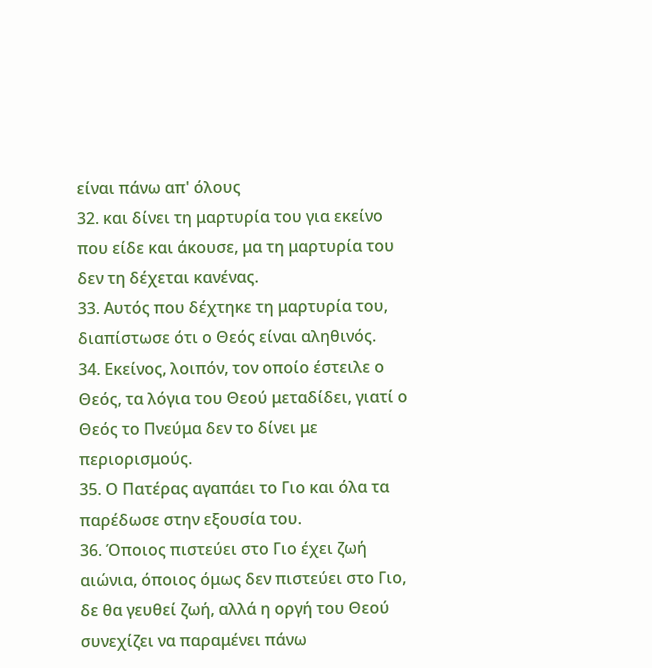είναι πάνω απ' όλους
32. και δίνει τη μαρτυρία του για εκείνο που είδε και άκουσε, μα τη μαρτυρία του δεν τη δέχεται κανένας.
33. Αυτός που δέχτηκε τη μαρτυρία του, διαπίστωσε ότι ο Θεός είναι αληθινός.
34. Εκείνος, λοιπόν, τον οποίο έστειλε ο Θεός, τα λόγια του Θεού μεταδίδει, γιατί ο Θεός το Πνεύμα δεν το δίνει με περιορισμούς.
35. Ο Πατέρας αγαπάει το Γιο και όλα τα παρέδωσε στην εξουσία του.
36. Όποιος πιστεύει στο Γιο έχει ζωή αιώνια, όποιος όμως δεν πιστεύει στο Γιο, δε θα γευθεί ζωή, αλλά η οργή του Θεού συνεχίζει να παραμένει πάνω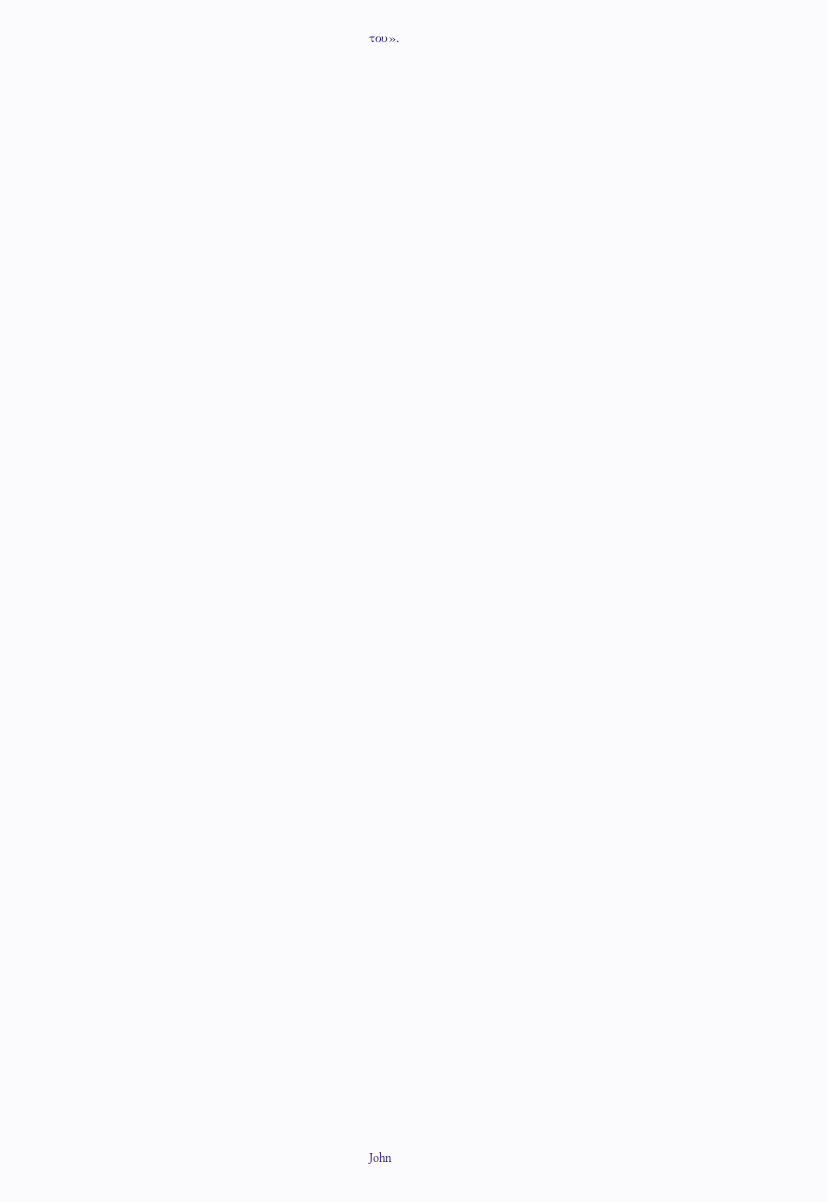του».















































































John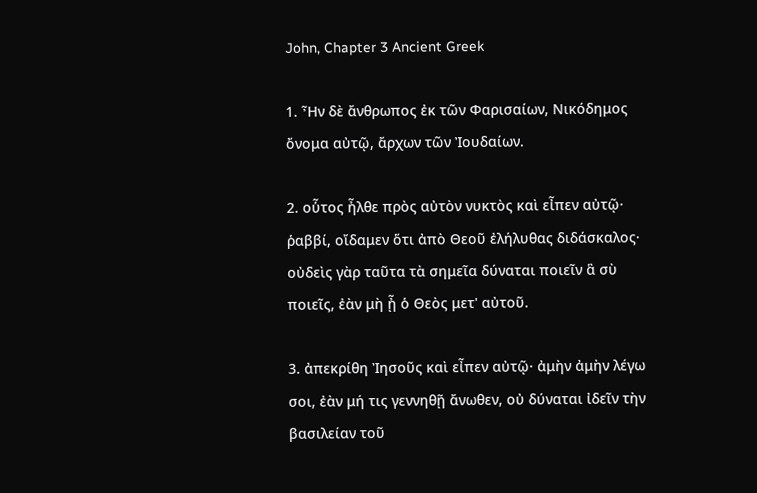John, Chapter 3 Ancient Greek

1. Ἦν δὲ ἄνθρωπος ἐκ τῶν Φαρισαίων, Νικόδημος ὄνομα αὐτῷ, ἄρχων τῶν Ἰουδαίων.

2. οὗτος ἦλθε πρὸς αὐτὸν νυκτὸς καὶ εἶπεν αὐτῷ· ῥαββί, οἴδαμεν ὅτι ἀπὸ Θεοῦ ἐλήλυθας διδάσκαλος· οὐδεὶς γὰρ ταῦτα τὰ σημεῖα δύναται ποιεῖν ἃ σὺ ποιεῖς, ἐὰν μὴ ᾖ ὁ Θεὸς μετ' αὐτοῦ.

3. ἀπεκρίθη Ἰησοῦς καὶ εἶπεν αὐτῷ· ἀμὴν ἀμὴν λέγω σοι, ἐὰν μή τις γεννηθῇ ἄνωθεν, οὐ δύναται ἰδεῖν τὴν βασιλείαν τοῦ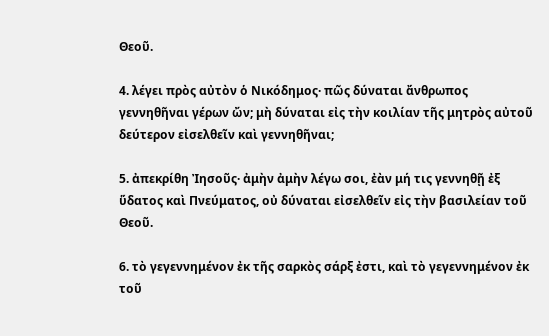Θεοῦ.

4. λέγει πρὸς αὐτὸν ὁ Νικόδημος· πῶς δύναται ἄνθρωπος γεννηθῆναι γέρων ὤν; μὴ δύναται εἰς τὴν κοιλίαν τῆς μητρὸς αὐτοῦ δεύτερον εἰσελθεῖν καὶ γεννηθῆναι;

5. ἀπεκρίθη Ἰησοῦς· ἀμὴν ἀμὴν λέγω σοι, ἐὰν μή τις γεννηθῇ ἐξ ὕδατος καὶ Πνεύματος, οὐ δύναται εἰσελθεῖν εἰς τὴν βασιλείαν τοῦ Θεοῦ.

6. τὸ γεγεννημένον ἐκ τῆς σαρκὸς σάρξ ἐστι, καὶ τὸ γεγεννημένον ἐκ τοῦ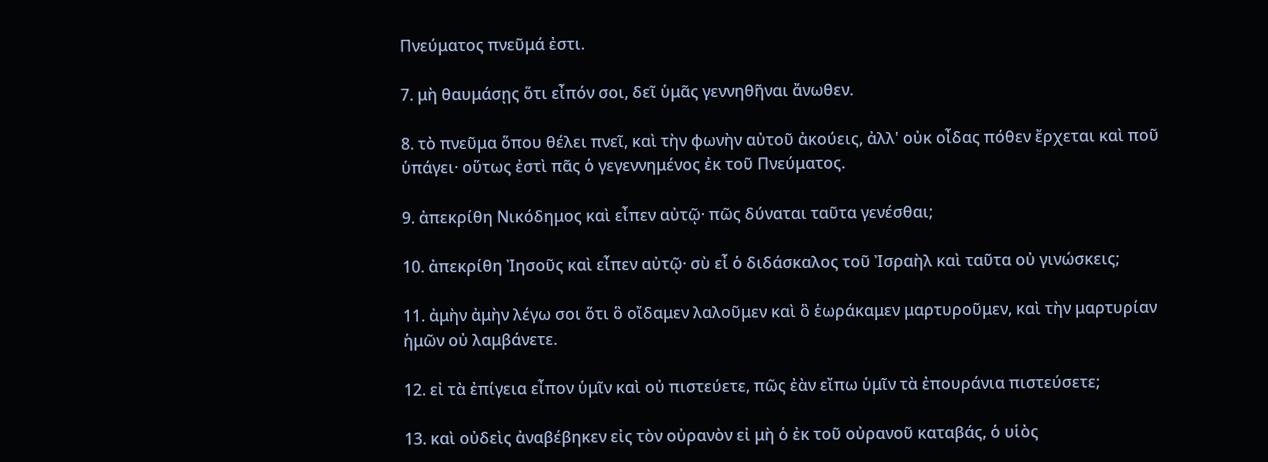Πνεύματος πνεῦμά ἐστι.

7. μὴ θαυμάσῃς ὅτι εἶπόν σοι, δεῖ ὑμᾶς γεννηθῆναι ἄνωθεν.

8. τὸ πνεῦμα ὅπου θέλει πνεῖ, καὶ τὴν φωνὴν αὐτοῦ ἀκούεις, ἀλλ' οὐκ οἶδας πόθεν ἔρχεται καὶ ποῦ ὑπάγει· οὕτως ἐστὶ πᾶς ὁ γεγεννημένος ἐκ τοῦ Πνεύματος.

9. ἀπεκρίθη Νικόδημος καὶ εἶπεν αὐτῷ· πῶς δύναται ταῦτα γενέσθαι;

10. ἀπεκρίθη Ἰησοῦς καὶ εἶπεν αὐτῷ· σὺ εἶ ὁ διδάσκαλος τοῦ Ἰσραὴλ καὶ ταῦτα οὐ γινώσκεις;

11. ἀμὴν ἀμὴν λέγω σοι ὅτι ὃ οἴδαμεν λαλοῦμεν καὶ ὃ ἑωράκαμεν μαρτυροῦμεν, καὶ τὴν μαρτυρίαν ἡμῶν οὐ λαμβάνετε.

12. εἰ τὰ ἐπίγεια εἶπον ὑμῖν καὶ οὐ πιστεύετε, πῶς ἐὰν εἴπω ὑμῖν τὰ ἐπουράνια πιστεύσετε;

13. καὶ οὐδεὶς ἀναβέβηκεν εἰς τὸν οὐρανὸν εἰ μὴ ὁ ἐκ τοῦ οὐρανοῦ καταβάς, ὁ υἱὸς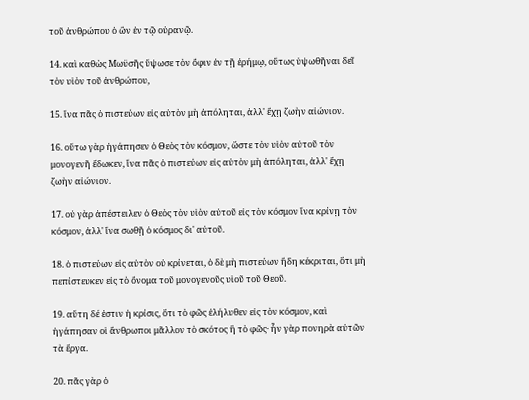τοῦ ἀνθρώπου ὁ ὢν ἐν τῷ οὐρανῷ.

14. καὶ καθὼς Μωϋσῆς ὕψωσε τὸν ὄφιν ἐν τῇ ἐρήμῳ, οὕτως ὑψωθῆναι δεῖ τὸν υἱὸν τοῦ ἀνθρώπου,

15. ἵνα πᾶς ὁ πιστεύων εἰς αὐτὸν μὴ ἀπόληται, ἀλλ' ἔχῃ ζωὴν αἰώνιον.

16. οὕτω γὰρ ἠγάπησεν ὁ Θεὸς τὸν κόσμον, ὥστε τὸν υἱὸν αὐτοῦ τὸν μονογενῆ ἔδωκεν, ἵνα πᾶς ὁ πιστεύων εἰς αὐτὸν μὴ ἀπόληται, ἀλλ' ἔχῃ ζωὴν αἰώνιον.

17. οὐ γὰρ ἀπέστειλεν ὁ Θεὸς τὸν υἱὸν αὐτοῦ εἰς τὸν κόσμον ἵνα κρίνῃ τὸν κόσμον, ἀλλ' ἵνα σωθῇ ὁ κόσμος δι' αὐτοῦ.

18. ὁ πιστεύων εἰς αὐτὸν οὐ κρίνεται, ὁ δὲ μὴ πιστεύων ἤδη κέκριται, ὅτι μὴ πεπίστευκεν εἰς τὸ ὄνομα τοῦ μονογενοῦς υἱοῦ τοῦ Θεοῦ.

19. αὕτη δέ ἐστιν ἡ κρίσις, ὅτι τὸ φῶς ἐλήλυθεν εἰς τὸν κόσμον, καὶ ἠγάπησαν οἱ ἄνθρωποι μᾶλλον τὸ σκότος ἢ τὸ φῶς· ἦν γὰρ πονηρὰ αὐτῶν τὰ ἔργα.

20. πᾶς γὰρ ὁ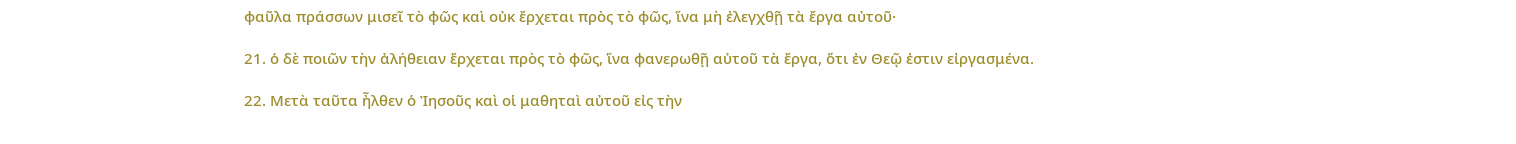φαῦλα πράσσων μισεῖ τὸ φῶς καὶ οὐκ ἔρχεται πρὸς τὸ φῶς, ἵνα μὴ ἐλεγχθῇ τὰ ἔργα αὐτοῦ·

21. ὁ δὲ ποιῶν τὴν ἀλήθειαν ἔρχεται πρὸς τὸ φῶς, ἵνα φανερωθῇ αὐτοῦ τὰ ἔργα, ὅτι ἐν Θεῷ ἐστιν εἰργασμένα.

22. Μετὰ ταῦτα ἦλθεν ὁ Ἰησοῦς καὶ οἱ μαθηταὶ αὐτοῦ εἰς τὴν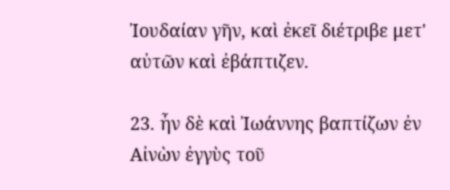Ἰουδαίαν γῆν, καὶ ἐκεῖ διέτριβε μετ' αὐτῶν καὶ ἐβάπτιζεν.

23. ἦν δὲ καὶ Ἰωάννης βαπτίζων ἐν Αἰνὼν ἐγγὺς τοῦ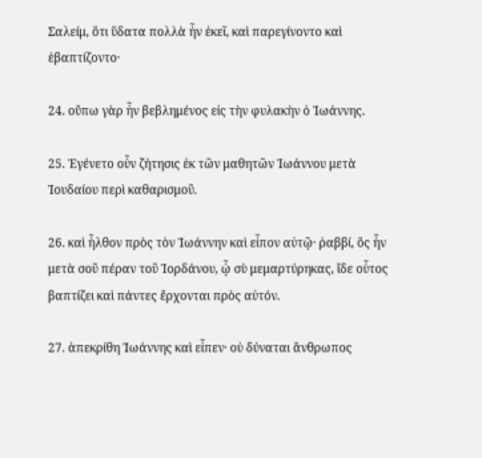Σαλείμ, ὅτι ὕδατα πολλὰ ἦν ἐκεῖ, καὶ παρεγίνοντο καὶ ἐβαπτίζοντο·

24. οὔπω γὰρ ἦν βεβλημένος εἰς τὴν φυλακὴν ὁ Ἰωάννης.

25. Ἐγένετο οὖν ζήτησις ἐκ τῶν μαθητῶν Ἰωάννου μετὰ Ἰουδαίου περὶ καθαρισμοῦ.

26. καὶ ἦλθον πρὸς τὸν Ἰωάννην καὶ εἶπον αὐτῷ· ῥαββί, ὃς ἦν μετὰ σοῦ πέραν τοῦ Ἰορδάνου, ᾧ σὺ μεμαρτύρηκας, ἴδε οὗτος βαπτίζει καὶ πάντες ἔρχονται πρὸς αὐτόν.

27. ἀπεκρίθη Ἰωάννης καὶ εἶπεν· οὐ δύναται ἄνθρωπος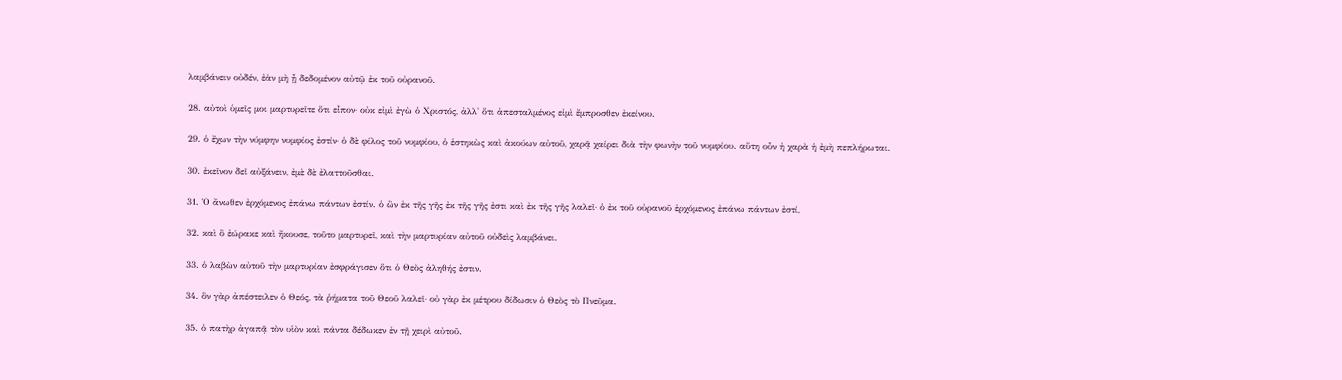λαμβάνειν οὐδέν, ἐὰν μὴ ᾖ δεδομένον αὐτῷ ἐκ τοῦ οὐρανοῦ.

28. αὐτοὶ ὑμεῖς μοι μαρτυρεῖτε ὅτι εἶπον· οὐκ εἰμὶ ἐγὼ ὁ Χριστός, ἀλλ' ὅτι ἀπεσταλμένος εἰμὶ ἔμπροσθεν ἐκείνου.

29. ὁ ἔχων τὴν νύμφην νυμφίος ἐστίν· ὁ δὲ φίλος τοῦ νυμφίου, ὁ ἑστηκὼς καὶ ἀκούων αὐτοῦ, χαρᾷ χαίρει διὰ τὴν φωνὴν τοῦ νυμφίου. αὕτη οὖν ἡ χαρὰ ἡ ἐμὴ πεπλήρωται.

30. ἐκεῖνον δεῖ αὐξάνειν, ἐμὲ δὲ ἐλαττοῦσθαι.

31. Ὁ ἄνωθεν ἐρχόμενος ἐπάνω πάντων ἐστίν. ὁ ὢν ἐκ τῆς γῆς ἐκ τῆς γῆς ἐστι καὶ ἐκ τῆς γῆς λαλεῖ· ὁ ἐκ τοῦ οὐρανοῦ ἐρχόμενος ἐπάνω πάντων ἐστί,

32. καὶ ὃ ἑώρακε καὶ ἤκουσε, τοῦτο μαρτυρεῖ, καὶ τὴν μαρτυρίαν αὐτοῦ οὐδεὶς λαμβάνει.

33. ὁ λαβὼν αὐτοῦ τὴν μαρτυρίαν ἐσφράγισεν ὅτι ὁ Θεὸς ἀληθής ἐστιν.

34. ὃν γὰρ ἀπέστειλεν ὁ Θεός, τὰ ῥήματα τοῦ Θεοῦ λαλεῖ· οὐ γὰρ ἐκ μέτρου δίδωσιν ὁ Θεὸς τὸ Πνεῦμα.

35. ὁ πατὴρ ἀγαπᾷ τὸν υἱὸν καὶ πάντα δέδωκεν ἐν τῇ χειρὶ αὐτοῦ.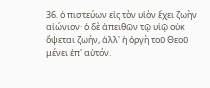36. ὁ πιστεύων εἰς τὸν υἱὸν ἔχει ζωὴν αἰώνιον· ὁ δὲ ἀπειθῶν τῷ υἱῷ οὐκ ὄψεται ζωήν, ἀλλ' ἡ ὀργὴ τοῦ Θεοῦ μένει ἐπ' αὐτόν.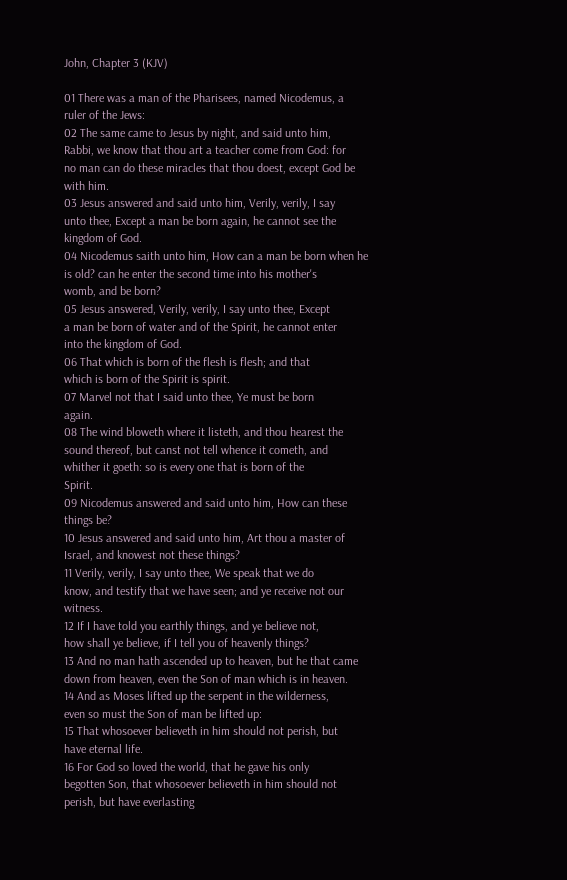John, Chapter 3 (KJV)

01 There was a man of the Pharisees, named Nicodemus, a
ruler of the Jews:
02 The same came to Jesus by night, and said unto him,
Rabbi, we know that thou art a teacher come from God: for
no man can do these miracles that thou doest, except God be
with him.
03 Jesus answered and said unto him, Verily, verily, I say
unto thee, Except a man be born again, he cannot see the
kingdom of God.
04 Nicodemus saith unto him, How can a man be born when he
is old? can he enter the second time into his mother's
womb, and be born?
05 Jesus answered, Verily, verily, I say unto thee, Except
a man be born of water and of the Spirit, he cannot enter
into the kingdom of God.
06 That which is born of the flesh is flesh; and that
which is born of the Spirit is spirit.
07 Marvel not that I said unto thee, Ye must be born
again.
08 The wind bloweth where it listeth, and thou hearest the
sound thereof, but canst not tell whence it cometh, and
whither it goeth: so is every one that is born of the
Spirit.
09 Nicodemus answered and said unto him, How can these
things be?
10 Jesus answered and said unto him, Art thou a master of
Israel, and knowest not these things?
11 Verily, verily, I say unto thee, We speak that we do
know, and testify that we have seen; and ye receive not our
witness.
12 If I have told you earthly things, and ye believe not,
how shall ye believe, if I tell you of heavenly things?
13 And no man hath ascended up to heaven, but he that came
down from heaven, even the Son of man which is in heaven.
14 And as Moses lifted up the serpent in the wilderness,
even so must the Son of man be lifted up:
15 That whosoever believeth in him should not perish, but
have eternal life.
16 For God so loved the world, that he gave his only
begotten Son, that whosoever believeth in him should not
perish, but have everlasting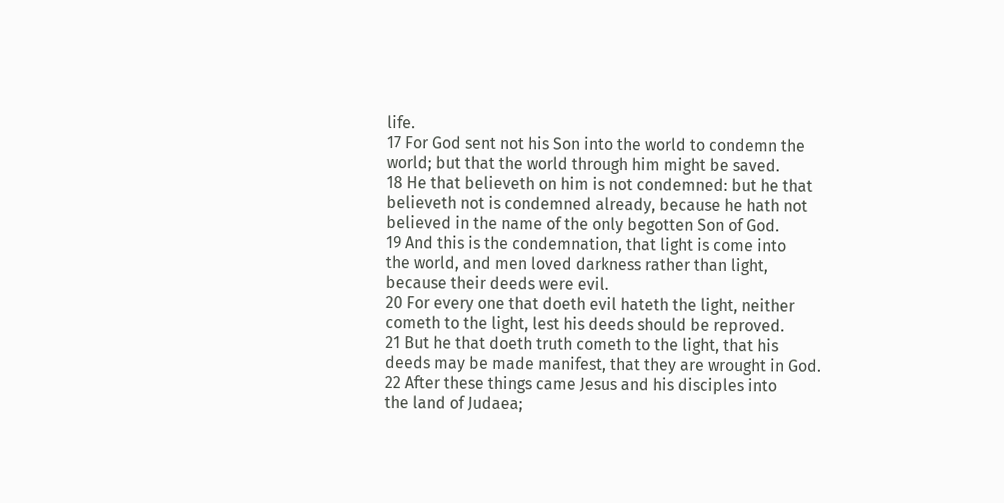life.
17 For God sent not his Son into the world to condemn the
world; but that the world through him might be saved.
18 He that believeth on him is not condemned: but he that
believeth not is condemned already, because he hath not
believed in the name of the only begotten Son of God.
19 And this is the condemnation, that light is come into
the world, and men loved darkness rather than light,
because their deeds were evil.
20 For every one that doeth evil hateth the light, neither
cometh to the light, lest his deeds should be reproved.
21 But he that doeth truth cometh to the light, that his
deeds may be made manifest, that they are wrought in God.
22 After these things came Jesus and his disciples into
the land of Judaea;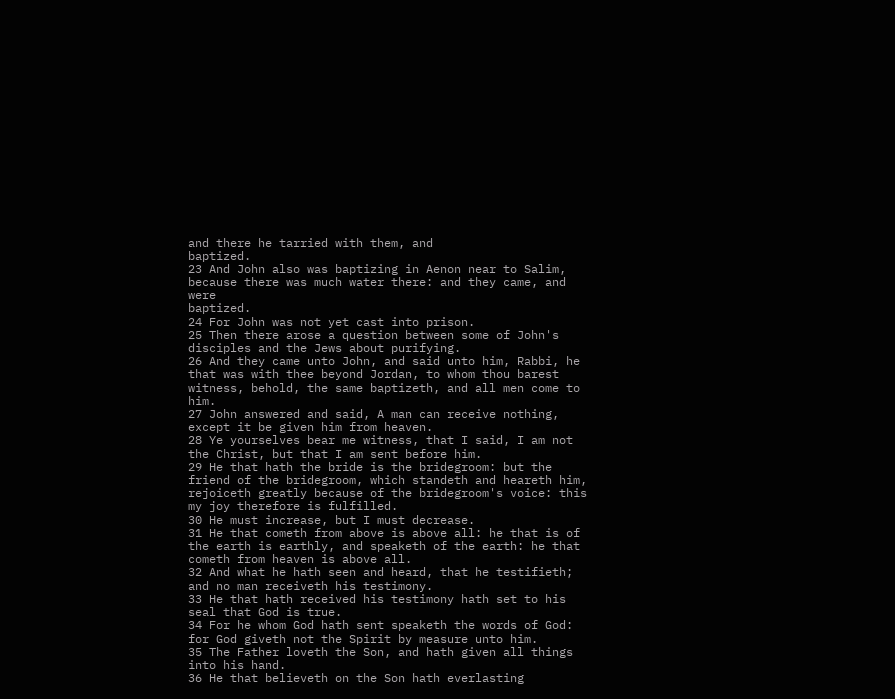and there he tarried with them, and
baptized.
23 And John also was baptizing in Aenon near to Salim,
because there was much water there: and they came, and were
baptized.
24 For John was not yet cast into prison.
25 Then there arose a question between some of John's
disciples and the Jews about purifying.
26 And they came unto John, and said unto him, Rabbi, he
that was with thee beyond Jordan, to whom thou barest
witness, behold, the same baptizeth, and all men come to
him.
27 John answered and said, A man can receive nothing,
except it be given him from heaven.
28 Ye yourselves bear me witness, that I said, I am not
the Christ, but that I am sent before him.
29 He that hath the bride is the bridegroom: but the
friend of the bridegroom, which standeth and heareth him,
rejoiceth greatly because of the bridegroom's voice: this
my joy therefore is fulfilled.
30 He must increase, but I must decrease.
31 He that cometh from above is above all: he that is of
the earth is earthly, and speaketh of the earth: he that
cometh from heaven is above all.
32 And what he hath seen and heard, that he testifieth;
and no man receiveth his testimony.
33 He that hath received his testimony hath set to his
seal that God is true.
34 For he whom God hath sent speaketh the words of God:
for God giveth not the Spirit by measure unto him.
35 The Father loveth the Son, and hath given all things
into his hand.
36 He that believeth on the Son hath everlasting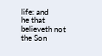life: and
he that believeth not the Son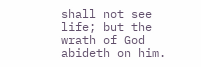shall not see life; but the
wrath of God abideth on him.